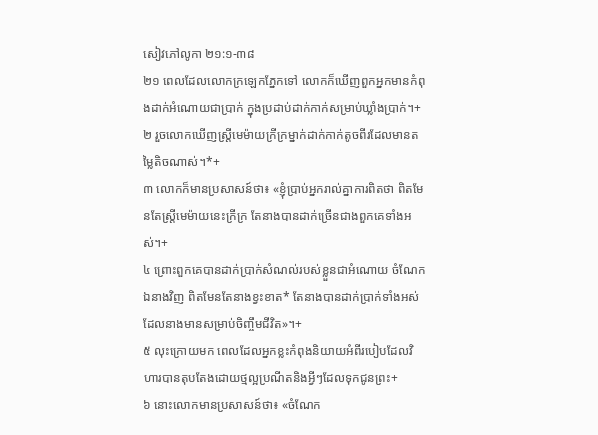សៀវភៅលូកា ២១:១-៣៨
២១ ពេលដែលលោកក្រឡេកភ្នែកទៅ លោកក៏ឃើញពួកអ្នកមានកំពុងដាក់អំណោយជាប្រាក់ ក្នុងប្រដាប់ដាក់កាក់សម្រាប់ឃ្លាំងប្រាក់។+
២ រួចលោកឃើញស្ត្រីមេម៉ាយក្រីក្រម្នាក់ដាក់កាក់តូចពីរដែលមានតម្លៃតិចណាស់។*+
៣ លោកក៏មានប្រសាសន៍ថា៖ «ខ្ញុំប្រាប់អ្នករាល់គ្នាការពិតថា ពិតមែនតែស្ត្រីមេម៉ាយនេះក្រីក្រ តែនាងបានដាក់ច្រើនជាងពួកគេទាំងអស់។+
៤ ព្រោះពួកគេបានដាក់ប្រាក់សំណល់របស់ខ្លួនជាអំណោយ ចំណែកឯនាងវិញ ពិតមែនតែនាងខ្វះខាត* តែនាងបានដាក់ប្រាក់ទាំងអស់ដែលនាងមានសម្រាប់ចិញ្ចឹមជីវិត»។+
៥ លុះក្រោយមក ពេលដែលអ្នកខ្លះកំពុងនិយាយអំពីរបៀបដែលវិហារបានតុបតែងដោយថ្មល្អប្រណីតនិងអ្វីៗដែលទុកជូនព្រះ+
៦ នោះលោកមានប្រសាសន៍ថា៖ «ចំណែក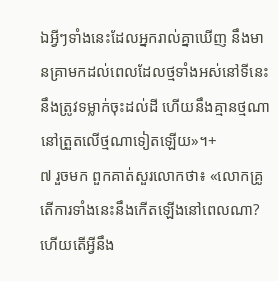ឯអ្វីៗទាំងនេះដែលអ្នករាល់គ្នាឃើញ នឹងមានគ្រាមកដល់ពេលដែលថ្មទាំងអស់នៅទីនេះនឹងត្រូវទម្លាក់ចុះដល់ដី ហើយនឹងគ្មានថ្មណានៅត្រួតលើថ្មណាទៀតឡើយ»។+
៧ រួចមក ពួកគាត់សួរលោកថា៖ «លោកគ្រូ តើការទាំងនេះនឹងកើតឡើងនៅពេលណា? ហើយតើអ្វីនឹង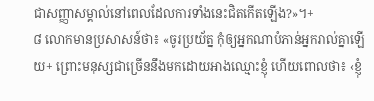ជាសញ្ញាសម្គាល់នៅពេលដែលការទាំងនេះជិតកើតឡើង?»។+
៨ លោកមានប្រសាសន៍ថា៖ «ចូរប្រយ័ត្ន កុំឲ្យអ្នកណាបំភាន់អ្នករាល់គ្នាឡើយ+ ព្រោះមនុស្សជាច្រើននឹងមកដោយអាងឈ្មោះខ្ញុំ ហើយពោលថា៖ ‹ខ្ញុំ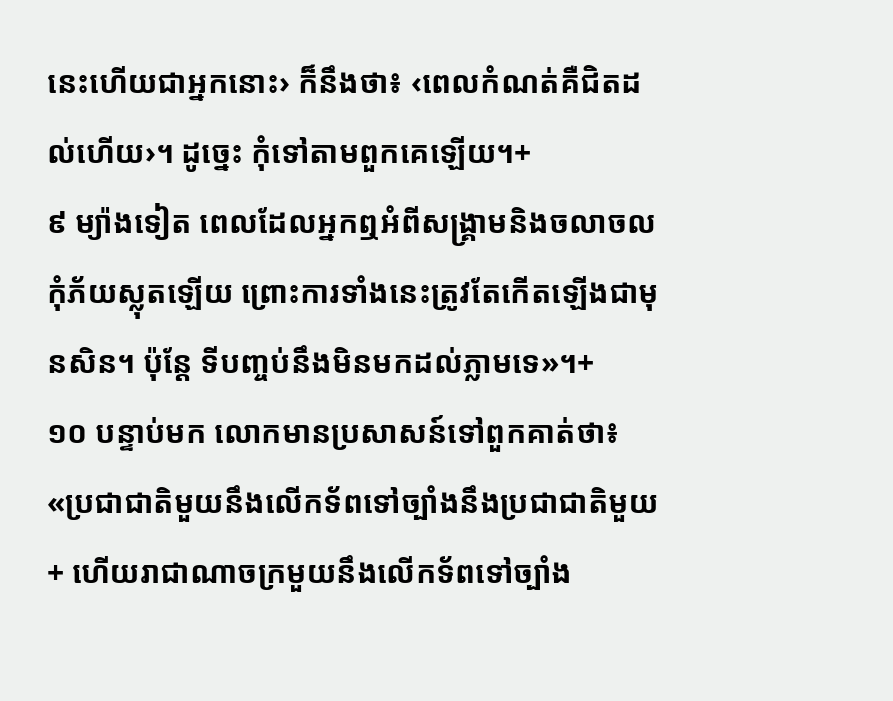នេះហើយជាអ្នកនោះ› ក៏នឹងថា៖ ‹ពេលកំណត់គឺជិតដល់ហើយ›។ ដូច្នេះ កុំទៅតាមពួកគេឡើយ។+
៩ ម្យ៉ាងទៀត ពេលដែលអ្នកឮអំពីសង្គ្រាមនិងចលាចល កុំភ័យស្លុតឡើយ ព្រោះការទាំងនេះត្រូវតែកើតឡើងជាមុនសិន។ ប៉ុន្តែ ទីបញ្ចប់នឹងមិនមកដល់ភ្លាមទេ»។+
១០ បន្ទាប់មក លោកមានប្រសាសន៍ទៅពួកគាត់ថា៖ «ប្រជាជាតិមួយនឹងលើកទ័ពទៅច្បាំងនឹងប្រជាជាតិមួយ+ ហើយរាជាណាចក្រមួយនឹងលើកទ័ពទៅច្បាំង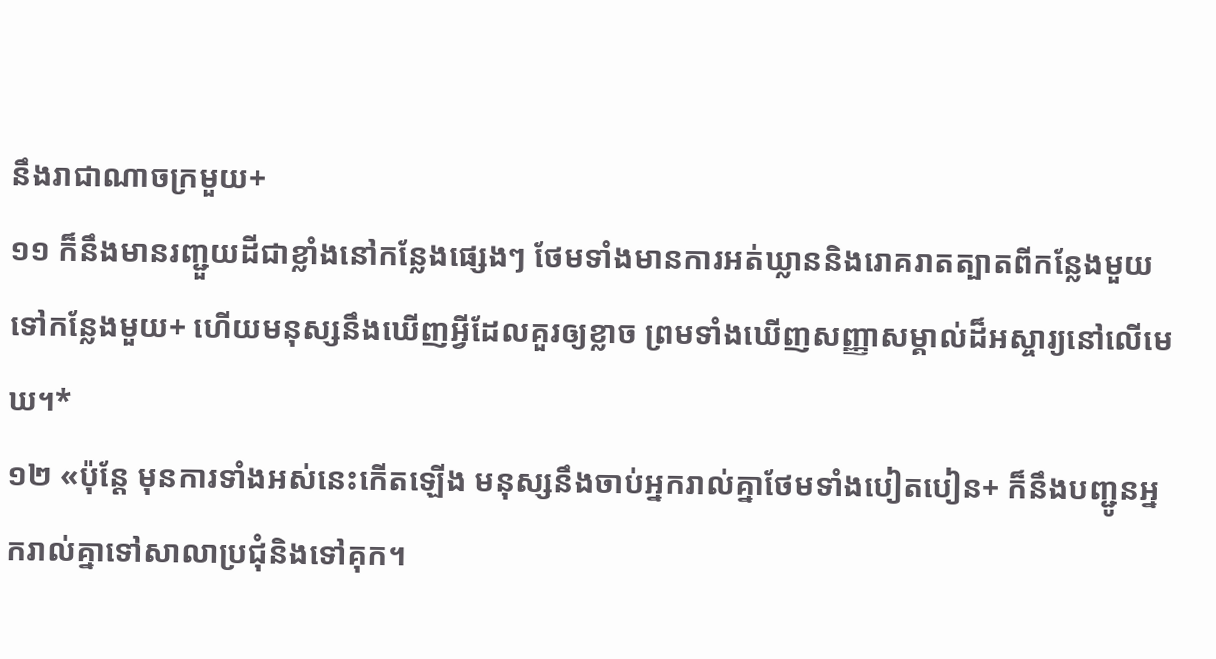នឹងរាជាណាចក្រមួយ+
១១ ក៏នឹងមានរញ្ជួយដីជាខ្លាំងនៅកន្លែងផ្សេងៗ ថែមទាំងមានការអត់ឃ្លាននិងរោគរាតត្បាតពីកន្លែងមួយទៅកន្លែងមួយ+ ហើយមនុស្សនឹងឃើញអ្វីដែលគួរឲ្យខ្លាច ព្រមទាំងឃើញសញ្ញាសម្គាល់ដ៏អស្ចារ្យនៅលើមេឃ។*
១២ «ប៉ុន្តែ មុនការទាំងអស់នេះកើតឡើង មនុស្សនឹងចាប់អ្នករាល់គ្នាថែមទាំងបៀតបៀន+ ក៏នឹងបញ្ជូនអ្នករាល់គ្នាទៅសាលាប្រជុំនិងទៅគុក។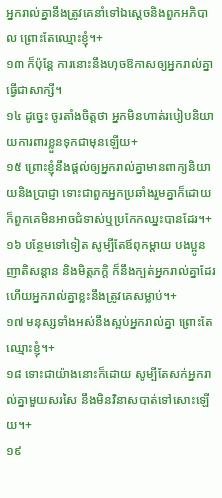អ្នករាល់គ្នានឹងត្រូវគេនាំទៅឯស្ដេចនិងពួកអភិបាល ព្រោះតែឈ្មោះខ្ញុំ។+
១៣ ក៏ប៉ុន្តែ ការនោះនឹងហុចឱកាសឲ្យអ្នករាល់គ្នាធ្វើជាសាក្សី។
១៤ ដូច្នេះ ចូរតាំងចិត្តថា អ្នកមិនហាត់របៀបនិយាយការពារខ្លួនទុកជាមុនឡើយ+
១៥ ព្រោះខ្ញុំនឹងផ្ដល់ឲ្យអ្នករាល់គ្នាមានពាក្យនិយាយនិងប្រាជ្ញា ទោះជាពួកអ្នកប្រឆាំងរួមគ្នាក៏ដោយ ក៏ពួកគេមិនអាចជំទាស់ឬប្រកែកឈ្នះបានដែរ។+
១៦ បន្ថែមទៅទៀត សូម្បីតែឪពុកម្ដាយ បងប្អូន ញាតិសន្ដាន និងមិត្តភក្ដិ ក៏នឹងក្បត់អ្នករាល់គ្នាដែរ ហើយអ្នករាល់គ្នាខ្លះនឹងត្រូវគេសម្លាប់។+
១៧ មនុស្សទាំងអស់នឹងស្អប់អ្នករាល់គ្នា ព្រោះតែឈ្មោះខ្ញុំ។+
១៨ ទោះជាយ៉ាងនោះក៏ដោយ សូម្បីតែសក់អ្នករាល់គ្នាមួយសរសៃ នឹងមិនវិនាសបាត់ទៅសោះឡើយ។+
១៩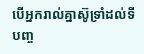បើអ្នករាល់គ្នាស៊ូទ្រាំដល់ទីបញ្ច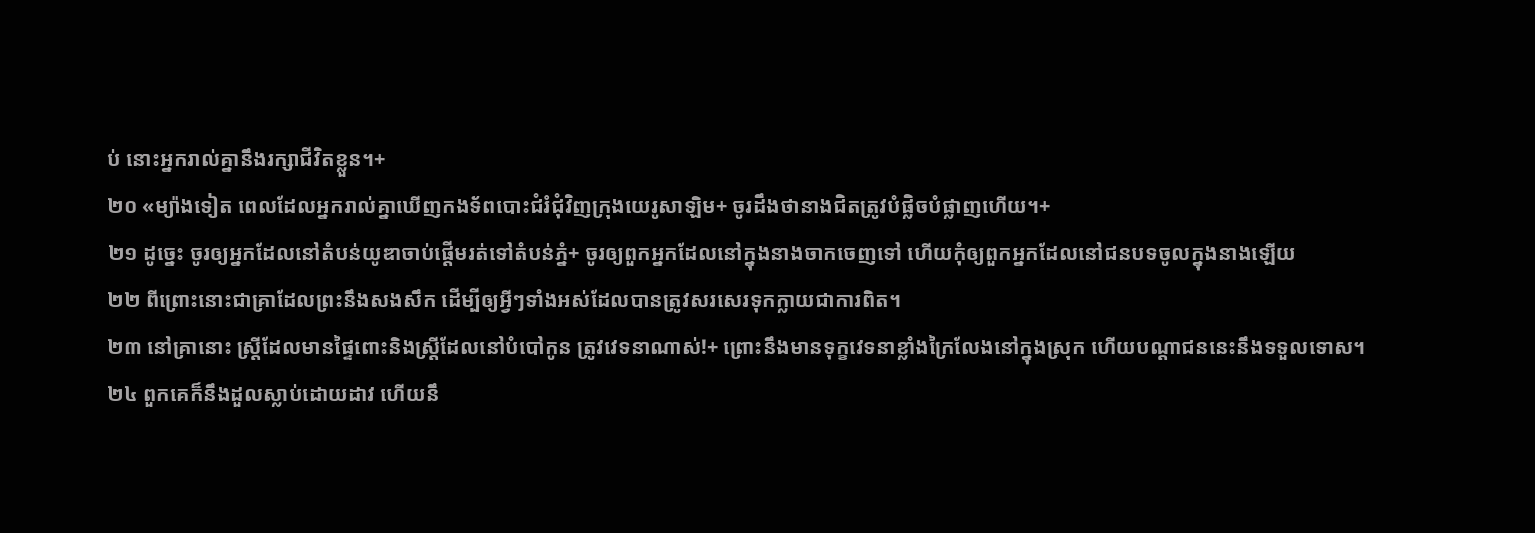ប់ នោះអ្នករាល់គ្នានឹងរក្សាជីវិតខ្លួន។+
២០ «ម្យ៉ាងទៀត ពេលដែលអ្នករាល់គ្នាឃើញកងទ័ពបោះជំរំជុំវិញក្រុងយេរូសាឡិម+ ចូរដឹងថានាងជិតត្រូវបំផ្លិចបំផ្លាញហើយ។+
២១ ដូច្នេះ ចូរឲ្យអ្នកដែលនៅតំបន់យូឌាចាប់ផ្ដើមរត់ទៅតំបន់ភ្នំ+ ចូរឲ្យពួកអ្នកដែលនៅក្នុងនាងចាកចេញទៅ ហើយកុំឲ្យពួកអ្នកដែលនៅជនបទចូលក្នុងនាងឡើយ
២២ ពីព្រោះនោះជាគ្រាដែលព្រះនឹងសងសឹក ដើម្បីឲ្យអ្វីៗទាំងអស់ដែលបានត្រូវសរសេរទុកក្លាយជាការពិត។
២៣ នៅគ្រានោះ ស្ត្រីដែលមានផ្ទៃពោះនិងស្ត្រីដែលនៅបំបៅកូន ត្រូវវេទនាណាស់!+ ព្រោះនឹងមានទុក្ខវេទនាខ្លាំងក្រៃលែងនៅក្នុងស្រុក ហើយបណ្ដាជននេះនឹងទទួលទោស។
២៤ ពួកគេក៏នឹងដួលស្លាប់ដោយដាវ ហើយនឹ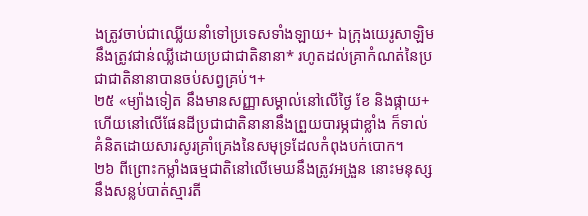ងត្រូវចាប់ជាឈ្លើយនាំទៅប្រទេសទាំងឡាយ+ ឯក្រុងយេរូសាឡិមនឹងត្រូវជាន់ឈ្លីដោយប្រជាជាតិនានា* រហូតដល់គ្រាកំណត់នៃប្រជាជាតិនានាបានចប់សព្វគ្រប់។+
២៥ «ម្យ៉ាងទៀត នឹងមានសញ្ញាសម្គាល់នៅលើថ្ងៃ ខែ និងផ្កាយ+ ហើយនៅលើផែនដីប្រជាជាតិនានានឹងព្រួយបារម្ភជាខ្លាំង ក៏ទាល់គំនិតដោយសារសូរគ្រាំគ្រេងនៃសមុទ្រដែលកំពុងបក់បោក។
២៦ ពីព្រោះកម្លាំងធម្មជាតិនៅលើមេឃនឹងត្រូវអង្រួន នោះមនុស្សនឹងសន្លប់បាត់ស្មារតី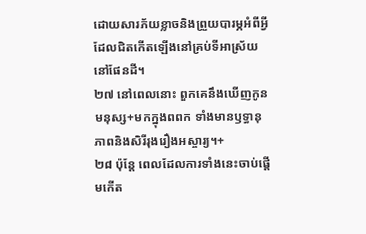ដោយសារភ័យខ្លាចនិងព្រួយបារម្ភអំពីអ្វីដែលជិតកើតឡើងនៅគ្រប់ទីអាស្រ័យនៅផែនដី។
២៧ នៅពេលនោះ ពួកគេនឹងឃើញកូនមនុស្ស+មកក្នុងពពក ទាំងមានឫទ្ធានុភាពនិងសិរីរុងរឿងអស្ចារ្យ។+
២៨ ប៉ុន្តែ ពេលដែលការទាំងនេះចាប់ផ្ដើមកើត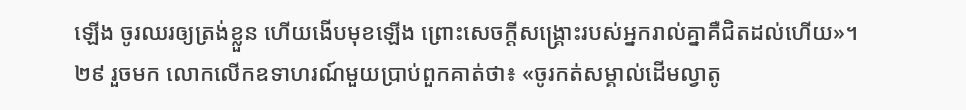ឡើង ចូរឈរឲ្យត្រង់ខ្លួន ហើយងើបមុខឡើង ព្រោះសេចក្ដីសង្គ្រោះរបស់អ្នករាល់គ្នាគឺជិតដល់ហើយ»។
២៩ រួចមក លោកលើកឧទាហរណ៍មួយប្រាប់ពួកគាត់ថា៖ «ចូរកត់សម្គាល់ដើមល្វាតូ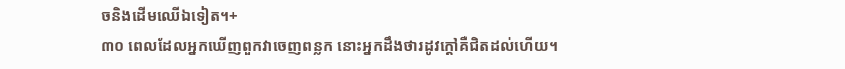ចនិងដើមឈើឯទៀត។+
៣០ ពេលដែលអ្នកឃើញពួកវាចេញពន្លក នោះអ្នកដឹងថារដូវក្ដៅគឺជិតដល់ហើយ។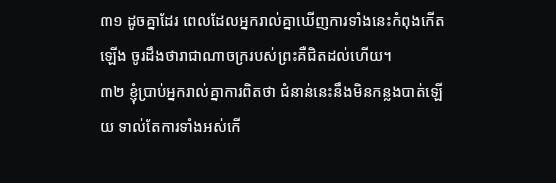៣១ ដូចគ្នាដែរ ពេលដែលអ្នករាល់គ្នាឃើញការទាំងនេះកំពុងកើតឡើង ចូរដឹងថារាជាណាចក្ររបស់ព្រះគឺជិតដល់ហើយ។
៣២ ខ្ញុំប្រាប់អ្នករាល់គ្នាការពិតថា ជំនាន់នេះនឹងមិនកន្លងបាត់ឡើយ ទាល់តែការទាំងអស់កើ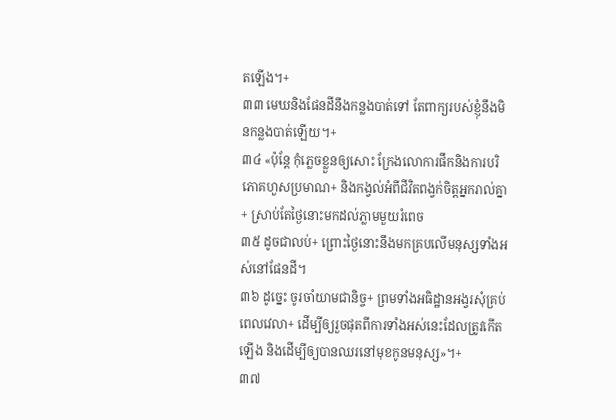តឡើង។+
៣៣ មេឃនិងផែនដីនឹងកន្លងបាត់ទៅ តែពាក្យរបស់ខ្ញុំនឹងមិនកន្លងបាត់ឡើយ។+
៣៤ «ប៉ុន្តែ កុំភ្លេចខ្លួនឲ្យសោះ ក្រែងលោការផឹកនិងការបរិភោគហួសប្រមាណ+ និងកង្វល់អំពីជីវិតពង្វក់ចិត្តអ្នករាល់គ្នា+ ស្រាប់តែថ្ងៃនោះមកដល់ភ្លាមមួយរំពេច
៣៥ ដូចជាលប់+ ព្រោះថ្ងៃនោះនឹងមកគ្របលើមនុស្សទាំងអស់នៅផែនដី។
៣៦ ដូច្នេះ ចូរចាំយាមជានិច្ច+ ព្រមទាំងអធិដ្ឋានអង្វរសុំគ្រប់ពេលវេលា+ ដើម្បីឲ្យរួចផុតពីការទាំងអស់នេះដែលត្រូវកើតឡើង និងដើម្បីឲ្យបានឈរនៅមុខកូនមនុស្ស»។+
៣៧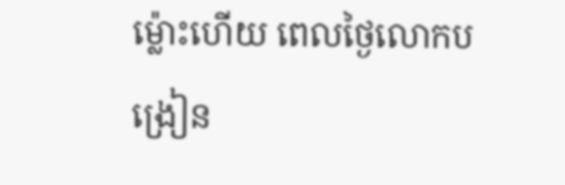ម្ល៉ោះហើយ ពេលថ្ងៃលោកបង្រៀន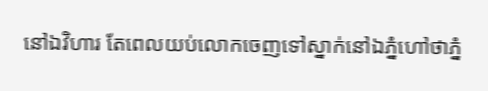នៅឯវិហារ តែពេលយប់លោកចេញទៅស្នាក់នៅឯភ្នំហៅថាភ្នំ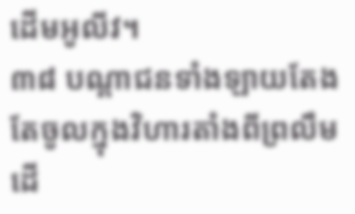ដើមអូលីវ។
៣៨ បណ្ដាជនទាំងឡាយតែងតែចូលក្នុងវិហារតាំងពីព្រលឹមដើ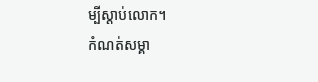ម្បីស្ដាប់លោក។
កំណត់សម្គា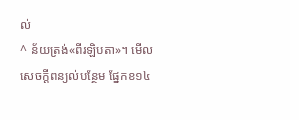ល់
^ ន័យត្រង់«ពីរឡិបតា»។ មើលសេចក្ដីពន្យល់បន្ថែម ផ្នែកខ១៤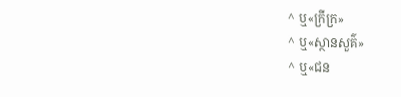^ ឬ«ក្រីក្រ»
^ ឬ«ស្ថានសួគ៌»
^ ឬ«ជន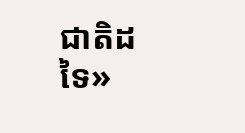ជាតិដទៃ»